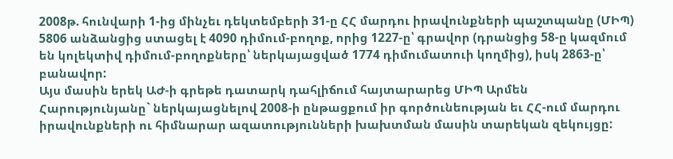2008թ. հունվարի 1-ից մինչեւ դեկտեմբերի 31-ը ՀՀ մարդու իրավունքների պաշտպանը (ՄԻՊ) 5806 անձանցից ստացել է 4090 դիմում-բողոք, որից 1227-ը՝ գրավոր (դրանցից 58-ը կազմում են կոլեկտիվ դիմում-բողոքները՝ ներկայացված 1774 դիմումատուի կողմից), իսկ 2863-ը՝ բանավոր:
Այս մասին երեկ ԱԺ-ի գրեթե դատարկ դահլիճում հայտարարեց ՄԻՊ Արմեն Հարությունյանը` ներկայացնելով 2008-ի ընթացքում իր գործունեության եւ ՀՀ-ում մարդու իրավունքների ու հիմնարար ազատությունների խախտման մասին տարեկան զեկույցը: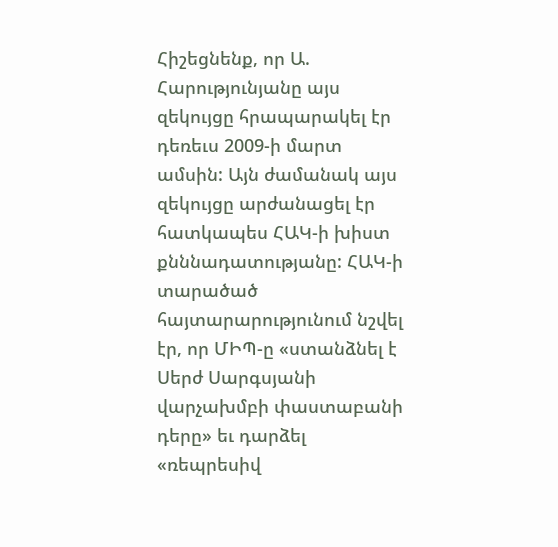Հիշեցնենք, որ Ա. Հարությունյանը այս զեկույցը հրապարակել էր դեռեւս 2009-ի մարտ ամսին: Այն ժամանակ այս զեկույցը արժանացել էր հատկապես ՀԱԿ-ի խիստ քնննադատությանը: ՀԱԿ-ի տարածած հայտարարությունում նշվել էր, որ ՄԻՊ-ը «ստանձնել է Սերժ Սարգսյանի վարչախմբի փաստաբանի դերը» եւ դարձել «ռեպրեսիվ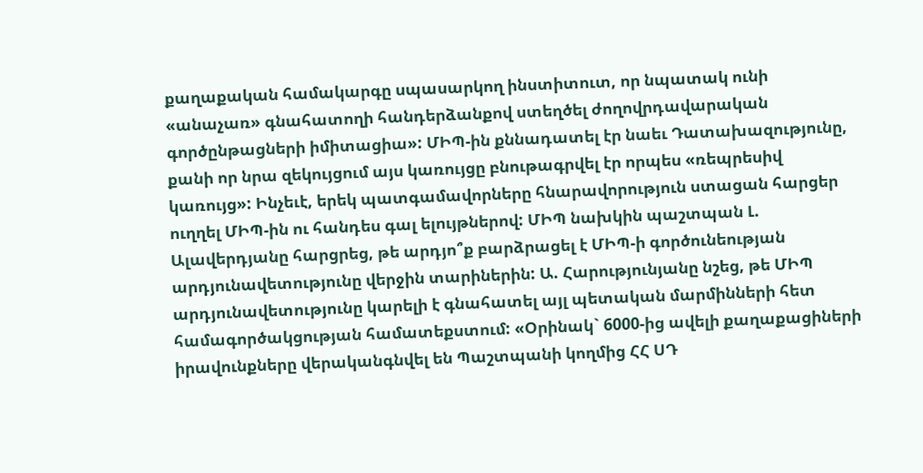քաղաքական համակարգը սպասարկող ինստիտուտ, որ նպատակ ունի «անաչառ» գնահատողի հանդերձանքով ստեղծել ժողովրդավարական գործընթացների իմիտացիա»: ՄԻՊ-ին քննադատել էր նաեւ Դատախազությունը, քանի որ նրա զեկույցում այս կառույցը բնութագրվել էր որպես «ռեպրեսիվ կառույց»: Ինչեւէ, երեկ պատգամավորները հնարավորություն ստացան հարցեր ուղղել ՄԻՊ-ին ու հանդես գալ ելույթներով: ՄԻՊ նախկին պաշտպան Լ. Ալավերդյանը հարցրեց, թե արդյո՞ք բարձրացել է ՄԻՊ-ի գործունեության արդյունավետությունը վերջին տարիներին: Ա. Հարությունյանը նշեց, թե ՄԻՊ արդյունավետությունը կարելի է գնահատել այլ պետական մարմինների հետ համագործակցության համատեքստում: «Օրինակ` 6000-ից ավելի քաղաքացիների իրավունքները վերականգնվել են Պաշտպանի կողմից ՀՀ ՍԴ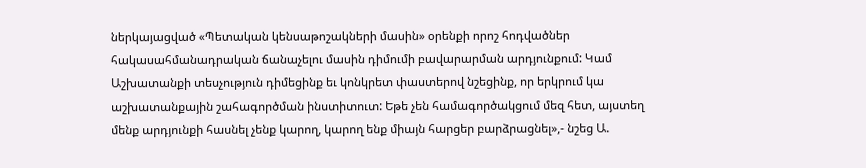ներկայացված «Պետական կենսաթոշակների մասին» օրենքի որոշ հոդվածներ հակասահմանադրական ճանաչելու մասին դիմումի բավարարման արդյունքում: Կամ Աշխատանքի տեսչություն դիմեցինք եւ կոնկրետ փաստերով նշեցինք, որ երկրում կա աշխատանքային շահագործման ինստիտուտ: Եթե չեն համագործակցում մեզ հետ, այստեղ մենք արդյունքի հասնել չենք կարող, կարող ենք միայն հարցեր բարձրացնել»,- նշեց Ա.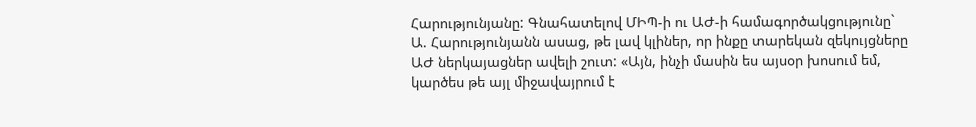Հարությունյանը: Գնահատելով ՄԻՊ-ի ու ԱԺ-ի համագործակցությունը` Ա. Հարությունյանն ասաց, թե լավ կլիներ, որ ինքը տարեկան զեկույցները ԱԺ ներկայացներ ավելի շուտ: «Այն, ինչի մասին ես այսօր խոսում եմ, կարծես թե այլ միջավայրում է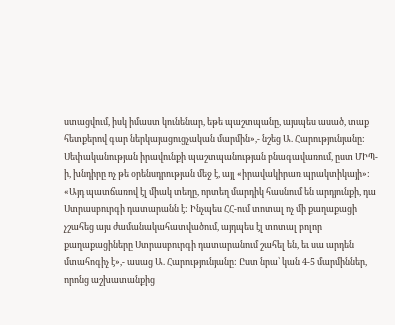ստացվում, իսկ իմաստ կունենար, եթե պաշտպանը, այսպես ասած, տաք հետքերով գար ներկայացուցչական մարմին»,- նշեց Ա. Հարությունյանը: Սեփականության իրավունքի պաշտպանության բնագավառում, ըստ ՄԻՊ-ի, խնդիրը ոչ թե օրենսդրության մեջ է, այլ «իրավակիրառ պրակտիկայի»: «Այդ պատճառով էլ միակ տեղը, որտեղ մարդիկ հասնում են արդյունքի, դա Ստրասբուրգի դատարանն է: Ինչպես ՀՀ-ում տոտալ ոչ մի քաղաքացի չշահեց այս ժամանակահատվածում, այդպես էլ տոտալ բոլոր քաղաքացիները Ստրասբուրգի դատարանում շահել են, եւ սա արդեն մտահոգիչ է»,- ասաց Ա. Հարությունյանը: Ըստ նրա՝ կան 4-5 մարմիններ, որոնց աշխատանքից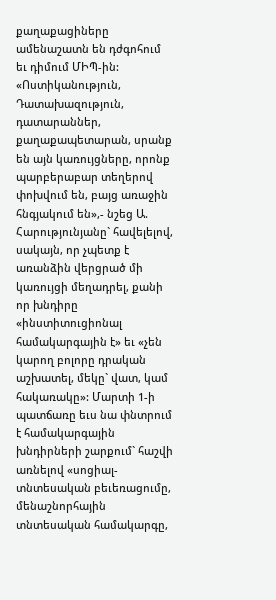քաղաքացիները ամենաշատն են դժգոհում եւ դիմում ՄԻՊ-ին: «Ոստիկանություն, Դատախազություն, դատարաններ, քաղաքապետարան, սրանք են այն կառույցները, որոնք պարբերաբար տեղերով փոխվում են, բայց առաջին հնգյակում են»,- նշեց Ա. Հարությունյանը` հավելելով, սակայն, որ չպետք է առանձին վերցրած մի կառույցի մեղադրել, քանի որ խնդիրը «ինստիտուցիոնալ համակարգային է» եւ «չեն կարող բոլորը դրական աշխատել, մեկը` վատ, կամ հակառակը»: Մարտի 1-ի պատճառը եւս նա փնտրում է համակարգային խնդիրների շարքում` հաշվի առնելով «սոցիալ-տնտեսական բեւեռացումը, մենաշնորհային տնտեսական համակարգը,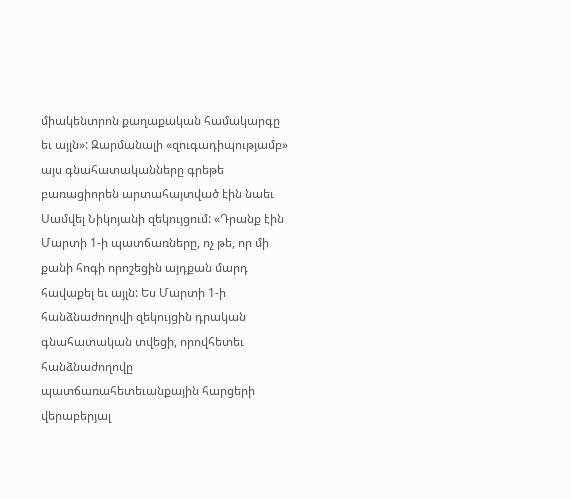միակենտրոն քաղաքական համակարգը եւ այլն»: Զարմանալի «զուգադիպությամբ» այս գնահատականները գրեթե բառացիորեն արտահայտված էին նաեւ Սամվել Նիկոյանի զեկույցում: «Դրանք էին Մարտի 1-ի պատճառները, ոչ թե, որ մի քանի հոգի որոշեցին այդքան մարդ հավաքել եւ այլն: Ես Մարտի 1-ի հանձնաժողովի զեկույցին դրական գնահատական տվեցի, որովհետեւ հանձնաժողովը պատճառահետեւանքային հարցերի վերաբերյալ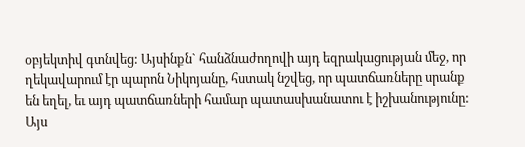օբյեկտիվ գտնվեց: Այսինքն` հանձնաժողովի այդ եզրակացության մեջ, որ ղեկավարում էր պարոն Նիկոյանը, հստակ նշվեց, որ պատճառները սրանք են եղել, եւ այդ պատճառների համար պատասխանատու է իշխանությունը: Այս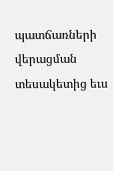պատճառների վերացման տեսակետից եւս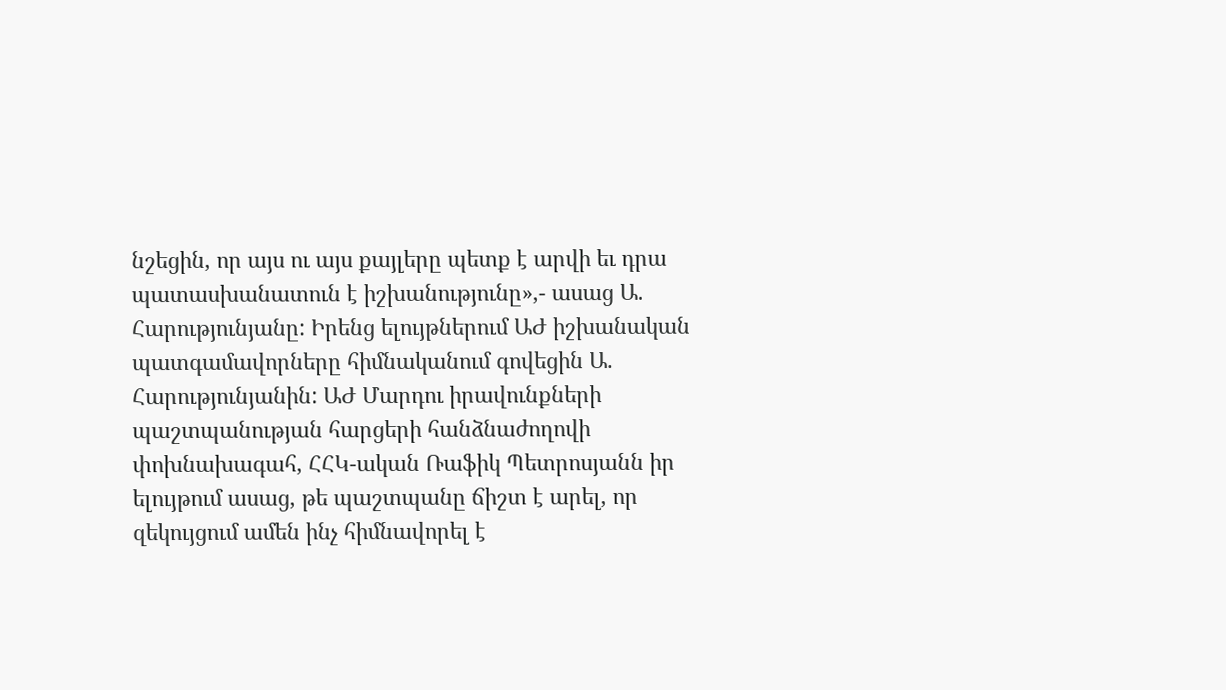նշեցին, որ այս ու այս քայլերը պետք է արվի եւ դրա պատասխանատուն է իշխանությունը»,- ասաց Ա. Հարությունյանը: Իրենց ելույթներում ԱԺ իշխանական պատգամավորները հիմնականում գովեցին Ա. Հարությունյանին: ԱԺ Մարդու իրավունքների պաշտպանության հարցերի հանձնաժողովի փոխնախագահ, ՀՀԿ-ական Ռաֆիկ Պետրոսյանն իր ելույթում ասաց, թե պաշտպանը ճիշտ է արել, որ զեկույցում ամեն ինչ հիմնավորել է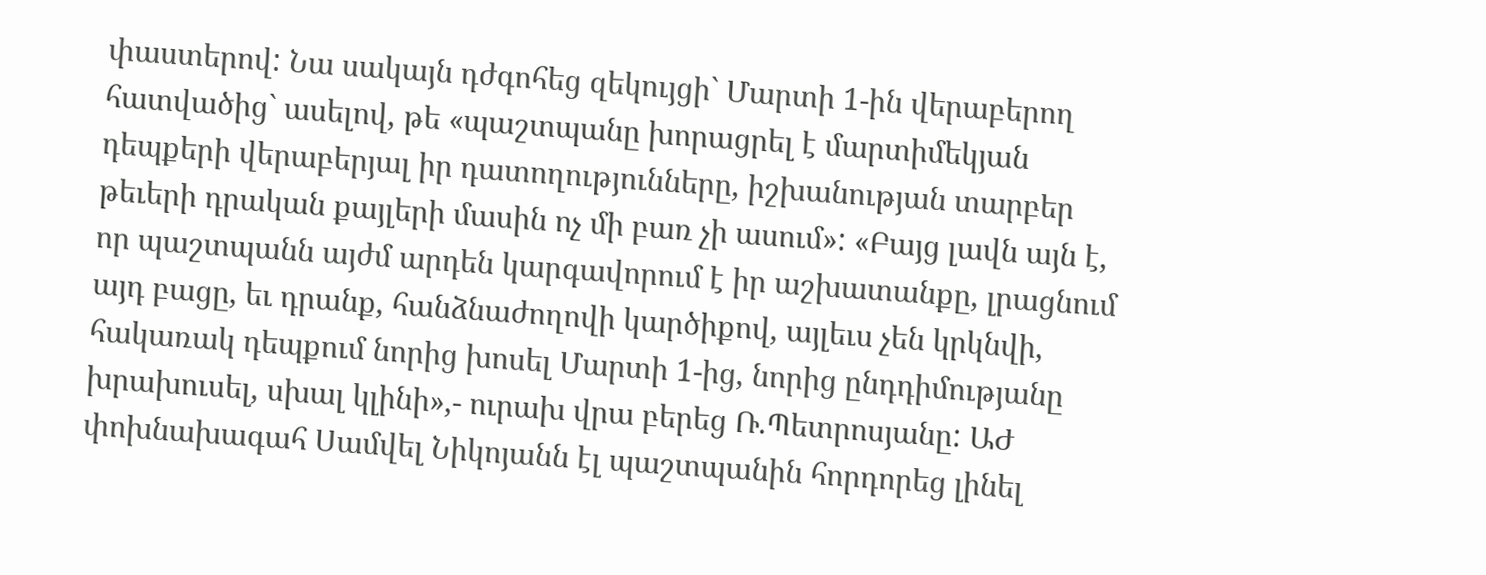փաստերով: Նա սակայն դժգոհեց զեկույցի` Մարտի 1-ին վերաբերող հատվածից` ասելով, թե «պաշտպանը խորացրել է մարտիմեկյան դեպքերի վերաբերյալ իր դատողությունները, իշխանության տարբեր թեւերի դրական քայլերի մասին ոչ մի բառ չի ասում»: «Բայց լավն այն է, որ պաշտպանն այժմ արդեն կարգավորում է իր աշխատանքը, լրացնում այդ բացը, եւ դրանք, հանձնաժողովի կարծիքով, այլեւս չեն կրկնվի, հակառակ դեպքում նորից խոսել Մարտի 1-ից, նորից ընդդիմությանը խրախուսել, սխալ կլինի»,- ուրախ վրա բերեց Ռ.Պետրոսյանը: ԱԺ փոխնախագահ Սամվել Նիկոյանն էլ պաշտպանին հորդորեց լինել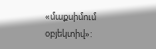«մաքսիմում օբյեկտիվ»: